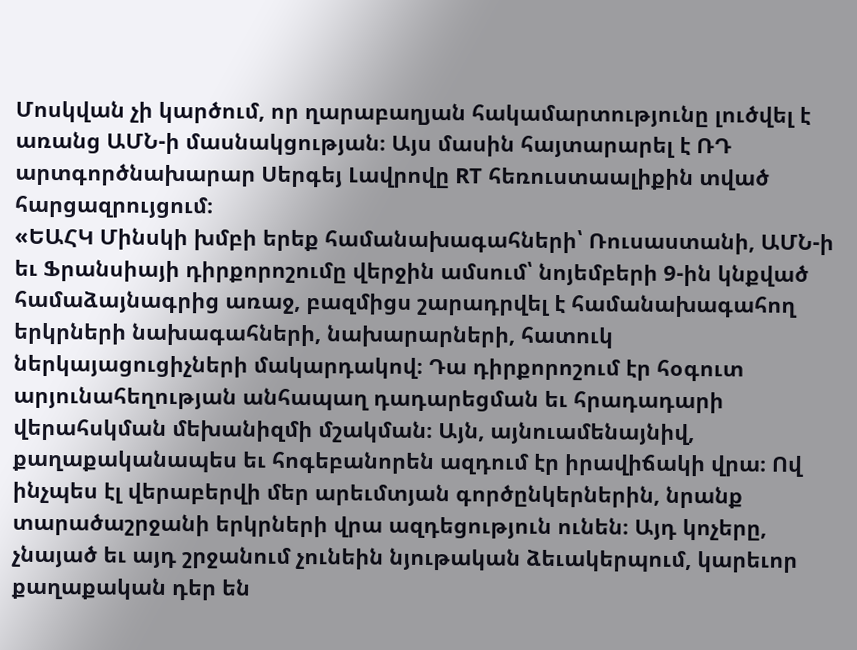Մոսկվան չի կարծում, որ ղարաբաղյան հակամարտությունը լուծվել է առանց ԱՄՆ-ի մասնակցության։ Այս մասին հայտարարել է ՌԴ արտգործնախարար Սերգեյ Լավրովը RT հեռուստաալիքին տված հարցազրույցում։
«ԵԱՀԿ Մինսկի խմբի երեք համանախագահների՝ Ռուսաստանի, ԱՄՆ-ի եւ Ֆրանսիայի դիրքորոշումը վերջին ամսում՝ նոյեմբերի 9-ին կնքված համաձայնագրից առաջ, բազմիցս շարադրվել է համանախագահող երկրների նախագահների, նախարարների, հատուկ ներկայացուցիչների մակարդակով։ Դա դիրքորոշում էր հօգուտ արյունահեղության անհապաղ դադարեցման եւ հրադադարի վերահսկման մեխանիզմի մշակման։ Այն, այնուամենայնիվ, քաղաքականապես եւ հոգեբանորեն ազդում էր իրավիճակի վրա։ Ով ինչպես էլ վերաբերվի մեր արեւմտյան գործընկերներին, նրանք տարածաշրջանի երկրների վրա ազդեցություն ունեն։ Այդ կոչերը, չնայած եւ այդ շրջանում չունեին նյութական ձեւակերպում, կարեւոր քաղաքական դեր են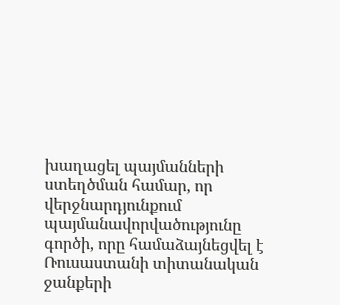խաղացել պայմանների ստեղծման համար, որ վերջնարդյունքում պայմանավորվածությունը գործի, որը համաձայնեցվել է Ռուսաստանի տիտանական ջանքերի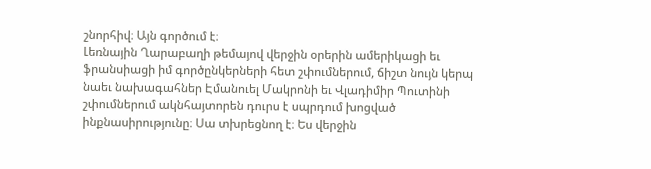շնորհիվ։ Այն գործում է։
Լեռնային Ղարաբաղի թեմայով վերջին օրերին ամերիկացի եւ ֆրանսիացի իմ գործընկերների հետ շփումներում, ճիշտ նույն կերպ նաեւ նախագահներ Էմանուել Մակրոնի եւ Վլադիմիր Պուտինի շփումներում ակնհայտորեն դուրս է սպրդում խոցված ինքնասիրությունը։ Սա տխրեցնող է։ Ես վերջին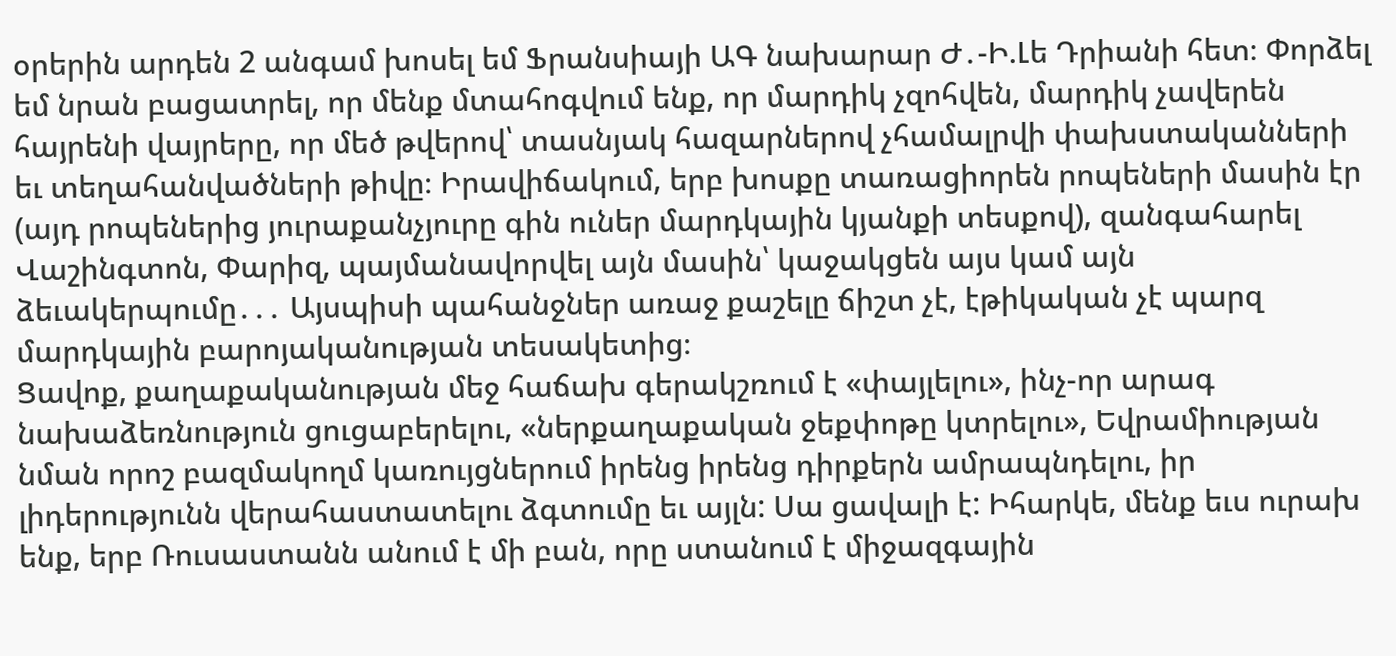օրերին արդեն 2 անգամ խոսել եմ Ֆրանսիայի ԱԳ նախարար Ժ․-Ի.Լե Դրիանի հետ։ Փորձել եմ նրան բացատրել, որ մենք մտահոգվում ենք, որ մարդիկ չզոհվեն, մարդիկ չավերեն հայրենի վայրերը, որ մեծ թվերով՝ տասնյակ հազարներով չհամալրվի փախստականների եւ տեղահանվածների թիվը։ Իրավիճակում, երբ խոսքը տառացիորեն րոպեների մասին էր (այդ րոպեներից յուրաքանչյուրը գին ուներ մարդկային կյանքի տեսքով), զանգահարել Վաշինգտոն, Փարիզ, պայմանավորվել այն մասին՝ կաջակցեն այս կամ այն ձեւակերպումը․․․ Այսպիսի պահանջներ առաջ քաշելը ճիշտ չէ, էթիկական չէ պարզ մարդկային բարոյականության տեսակետից։
Ցավոք, քաղաքականության մեջ հաճախ գերակշռում է «փայլելու», ինչ-որ արագ նախաձեռնություն ցուցաբերելու, «ներքաղաքական ջեքփոթը կտրելու», Եվրամիության նման որոշ բազմակողմ կառույցներում իրենց իրենց դիրքերն ամրապնդելու, իր լիդերությունն վերահաստատելու ձգտումը եւ այլն: Սա ցավալի է: Իհարկե, մենք եւս ուրախ ենք, երբ Ռուսաստանն անում է մի բան, որը ստանում է միջազգային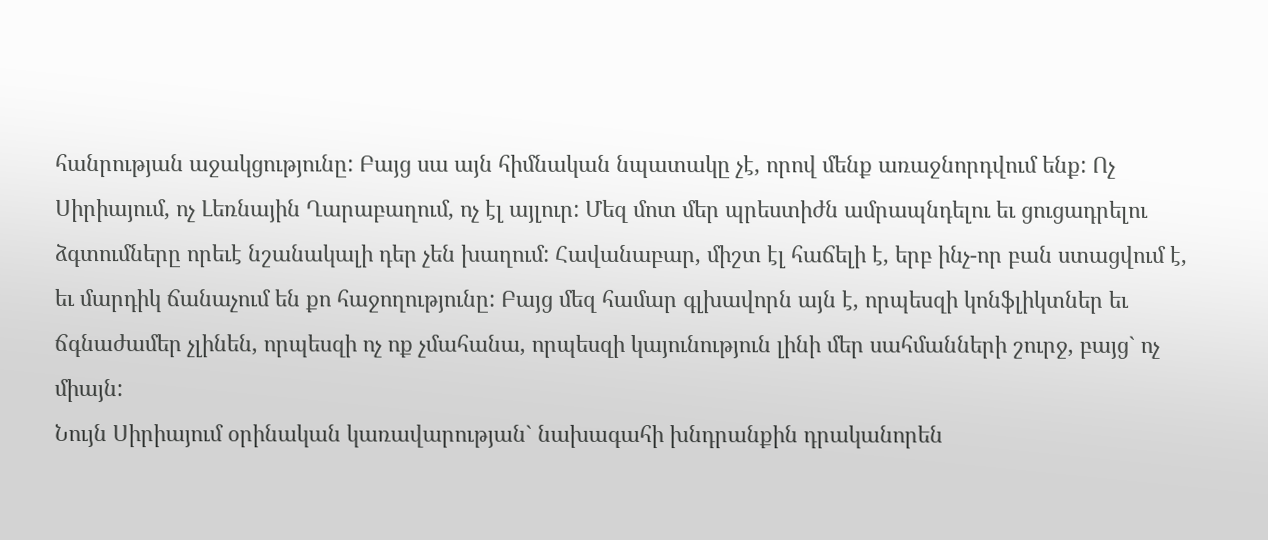հանրության աջակցությունը: Բայց սա այն հիմնական նպատակը չէ, որով մենք առաջնորդվում ենք: Ոչ Սիրիայում, ոչ Լեռնային Ղարաբաղում, ոչ էլ այլուր: Մեզ մոտ մեր պրեստիժն ամրապնդելու եւ ցուցադրելու ձգտումները որեւէ նշանակալի դեր չեն խաղում: Հավանաբար, միշտ էլ հաճելի է, երբ ինչ-որ բան ստացվում է, եւ մարդիկ ճանաչում են քո հաջողությունը: Բայց մեզ համար գլխավորն այն է, որպեսզի կոնֆլիկտներ եւ ճգնաժամեր չլինեն, որպեսզի ոչ ոք չմահանա, որպեսզի կայունություն լինի մեր սահմանների շուրջ, բայց` ոչ միայն:
Նույն Սիրիայում օրինական կառավարության` նախագահի խնդրանքին դրականորեն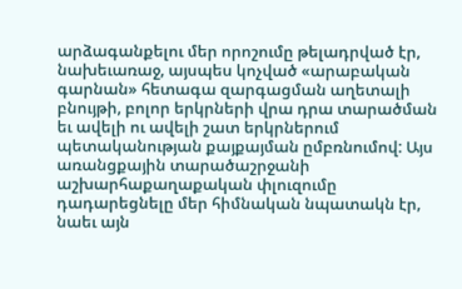արձագանքելու մեր որոշումը թելադրված էր, նախեւառաջ, այսպես կոչված «արաբական գարնան» հետագա զարգացման աղետալի բնույթի, բոլոր երկրների վրա դրա տարածման եւ ավելի ու ավելի շատ երկրներում պետականության քայքայման ըմբռնումով: Այս առանցքային տարածաշրջանի աշխարհաքաղաքական փլուզումը դադարեցնելը մեր հիմնական նպատակն էր, նաեւ այն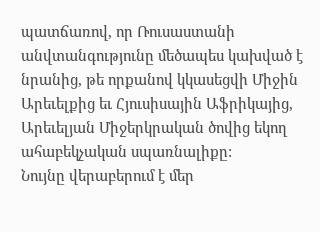պատճառով, որ Ռուսաստանի անվտանգությունը մեծապես կախված է նրանից, թե որքանով կկասեցվի Միջին Արեւելքից եւ Հյուսիսային Աֆրիկայից, Արեւելյան Միջերկրական ծովից եկող ահաբեկչական սպառնալիքը:
Նույնը վերաբերում է մեր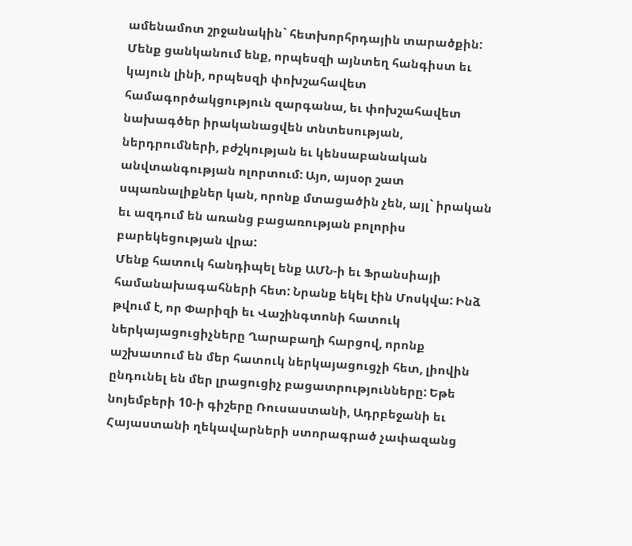ամենամոտ շրջանակին` հետխորհրդային տարածքին: Մենք ցանկանում ենք, որպեսզի այնտեղ հանգիստ եւ կայուն լինի, որպեսզի փոխշահավետ համագործակցություն զարգանա, եւ փոխշահավետ նախագծեր իրականացվեն տնտեսության, ներդրումների, բժշկության եւ կենսաբանական անվտանգության ոլորտում: Այո, այսօր շատ սպառնալիքներ կան, որոնք մտացածին չեն, այլ` իրական եւ ազդում են առանց բացառության բոլորիս բարեկեցության վրա:
Մենք հատուկ հանդիպել ենք ԱՄՆ-ի եւ Ֆրանսիայի համանախագահների հետ: Նրանք եկել էին Մոսկվա: Ինձ թվում է, որ Փարիզի եւ Վաշինգտոնի հատուկ ներկայացուցիչները Ղարաբաղի հարցով, որոնք աշխատում են մեր հատուկ ներկայացուցչի հետ, լիովին ընդունել են մեր լրացուցիչ բացատրությունները: Եթե նոյեմբերի 10-ի գիշերը Ռուսաստանի, Ադրբեջանի եւ Հայաստանի ղեկավարների ստորագրած չափազանց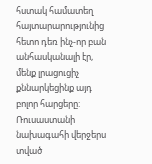հստակ համատեղ հայտարարությունից հետո դեռ ինչ-որ բան անհասկանալի էր, մենք լրացուցիչ քննարկեցինք այդ բոլոր հարցերը: Ռուսաստանի նախագահի վերջերս տված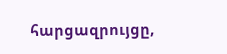հարցազրույցը,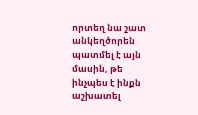որտեղ նա շատ անկեղծորեն պատմել է այն մասին, թե ինչպես է ինքն աշխատել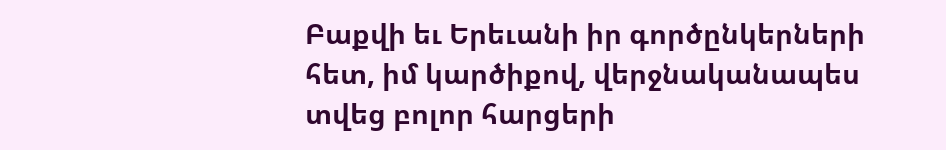Բաքվի եւ Երեւանի իր գործընկերների հետ, իմ կարծիքով, վերջնականապես տվեց բոլոր հարցերի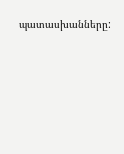պատասխանները: